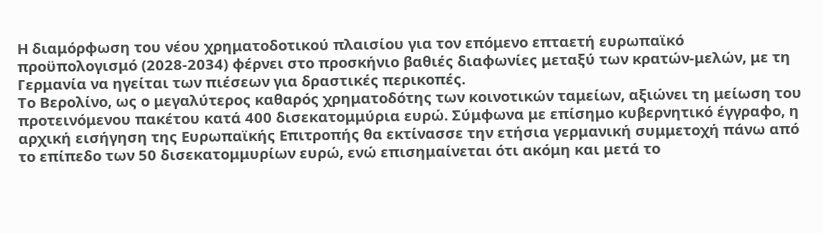Η διαμόρφωση του νέου χρηματοδοτικού πλαισίου για τον επόμενο επταετή ευρωπαϊκό προϋπολογισμό (2028-2034) φέρνει στο προσκήνιο βαθιές διαφωνίες μεταξύ των κρατών-μελών, με τη Γερμανία να ηγείται των πιέσεων για δραστικές περικοπές.
Το Βερολίνο, ως ο μεγαλύτερος καθαρός χρηματοδότης των κοινοτικών ταμείων, αξιώνει τη μείωση του προτεινόμενου πακέτου κατά 400 δισεκατομμύρια ευρώ. Σύμφωνα με επίσημο κυβερνητικό έγγραφο, η αρχική εισήγηση της Ευρωπαϊκής Επιτροπής θα εκτίνασσε την ετήσια γερμανική συμμετοχή πάνω από το επίπεδο των 50 δισεκατομμυρίων ευρώ, ενώ επισημαίνεται ότι ακόμη και μετά το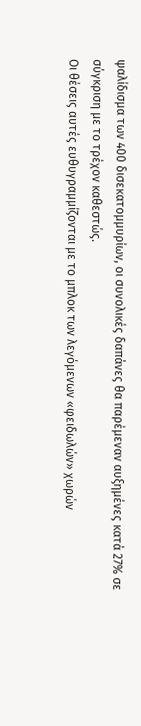ψαλίδισμα των 400 δισεκατομμυρίων, οι συνολικές δαπάνες θα παρέμεναν αυξημένες κατά 27% σε σύγκριση με το τρέχον καθεστώς.
Οι θέσεις αυτές ευθυγραμμίζονται με το μπλοκ των λεγόμενων «φειδωλών» χωρών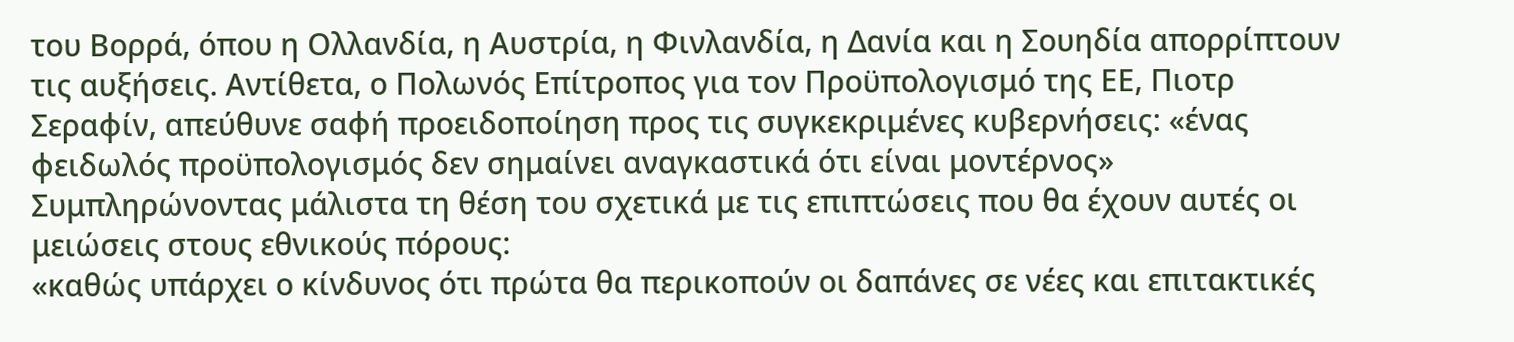του Βορρά, όπου η Ολλανδία, η Αυστρία, η Φινλανδία, η Δανία και η Σουηδία απορρίπτουν τις αυξήσεις. Αντίθετα, ο Πολωνός Επίτροπος για τον Προϋπολογισμό της ΕΕ, Πιοτρ Σεραφίν, απεύθυνε σαφή προειδοποίηση προς τις συγκεκριμένες κυβερνήσεις: «ένας φειδωλός προϋπολογισμός δεν σημαίνει αναγκαστικά ότι είναι μοντέρνος»
Συμπληρώνοντας μάλιστα τη θέση του σχετικά με τις επιπτώσεις που θα έχουν αυτές οι μειώσεις στους εθνικούς πόρους:
«καθώς υπάρχει ο κίνδυνος ότι πρώτα θα περικοπούν οι δαπάνες σε νέες και επιτακτικές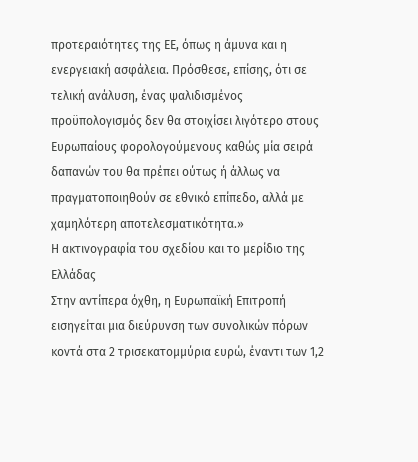προτεραιότητες της ΕΕ, όπως η άμυνα και η ενεργειακή ασφάλεια. Πρόσθεσε, επίσης, ότι σε τελική ανάλυση, ένας ψαλιδισμένος προϋπολογισμός δεν θα στοιχίσει λιγότερο στους Ευρωπαίους φορολογούμενους καθώς μία σειρά δαπανών του θα πρέπει ούτως ή άλλως να πραγματοποιηθούν σε εθνικό επίπεδο, αλλά με χαμηλότερη αποτελεσματικότητα.»
Η ακτινογραφία του σχεδίου και το μερίδιο της Ελλάδας
Στην αντίπερα όχθη, η Ευρωπαϊκή Επιτροπή εισηγείται μια διεύρυνση των συνολικών πόρων κοντά στα 2 τρισεκατομμύρια ευρώ, έναντι των 1,2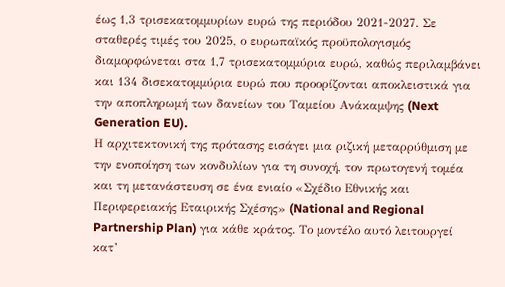έως 1,3 τρισεκατομμυρίων ευρώ της περιόδου 2021-2027. Σε σταθερές τιμές του 2025, ο ευρωπαϊκός προϋπολογισμός διαμορφώνεται στα 1,7 τρισεκατομμύρια ευρώ, καθώς περιλαμβάνει και 134 δισεκατομμύρια ευρώ που προορίζονται αποκλειστικά για την αποπληρωμή των δανείων του Ταμείου Ανάκαμψης (Next Generation EU).
Η αρχιτεκτονική της πρότασης εισάγει μια ριζική μεταρρύθμιση με την ενοποίηση των κονδυλίων για τη συνοχή, τον πρωτογενή τομέα και τη μετανάστευση σε ένα ενιαίο «Σχέδιο Εθνικής και Περιφερειακής Εταιρικής Σχέσης» (National and Regional Partnership Plan) για κάθε κράτος. Το μοντέλο αυτό λειτουργεί κατ’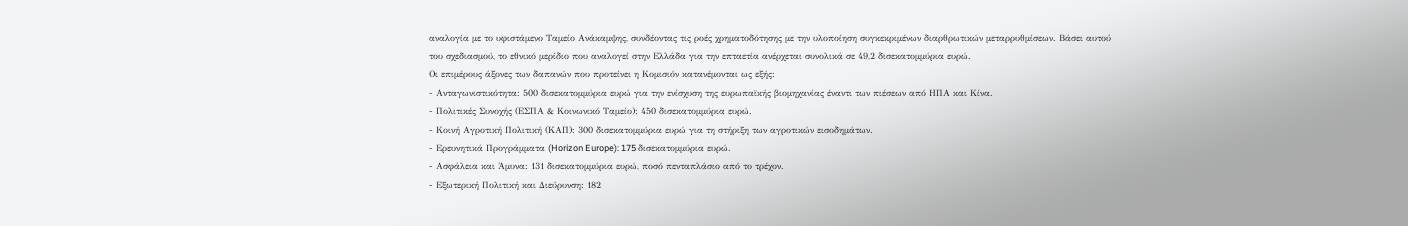αναλογία με το υφιστάμενο Ταμείο Ανάκαμψης, συνδέοντας τις ροές χρηματοδότησης με την υλοποίηση συγκεκριμένων διαρθρωτικών μεταρρυθμίσεων. Βάσει αυτού του σχεδιασμού, το εθνικό μερίδιο που αναλογεί στην Ελλάδα για την επταετία ανέρχεται συνολικά σε 49,2 δισεκατομμύρια ευρώ.
Οι επιμέρους άξονες των δαπανών που προτείνει η Κομισιόν κατανέμονται ως εξής:
- Ανταγωνιστικότητα: 500 δισεκατομμύρια ευρώ για την ενίσχυση της ευρωπαϊκής βιομηχανίας έναντι των πιέσεων από ΗΠΑ και Κίνα.
- Πολιτικές Συνοχής (ΕΣΠΑ & Κοινωνικό Ταμείο): 450 δισεκατομμύρια ευρώ.
- Κοινή Αγροτική Πολιτική (ΚΑΠ): 300 δισεκατομμύρια ευρώ για τη στήριξη των αγροτικών εισοδημάτων.
- Ερευνητικά Προγράμματα (Horizon Europe): 175 δισεκατομμύρια ευρώ.
- Ασφάλεια και Άμυνα: 131 δισεκατομμύρια ευρώ, ποσό πενταπλάσιο από το τρέχον.
- Εξωτερική Πολιτική και Διεύρυνση: 182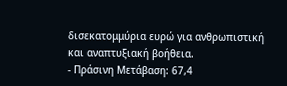δισεκατομμύρια ευρώ για ανθρωπιστική και αναπτυξιακή βοήθεια.
- Πράσινη Μετάβαση: 67,4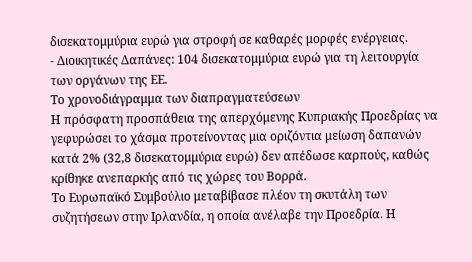δισεκατομμύρια ευρώ για στροφή σε καθαρές μορφές ενέργειας.
- Διοικητικές Δαπάνες: 104 δισεκατομμύρια ευρώ για τη λειτουργία των οργάνων της ΕΕ.
Το χρονοδιάγραμμα των διαπραγματεύσεων
Η πρόσφατη προσπάθεια της απερχόμενης Κυπριακής Προεδρίας να γεφυρώσει το χάσμα προτείνοντας μια οριζόντια μείωση δαπανών κατά 2% (32,8 δισεκατομμύρια ευρώ) δεν απέδωσε καρπούς, καθώς κρίθηκε ανεπαρκής από τις χώρες του Βορρά.
Το Ευρωπαϊκό Συμβούλιο μεταβίβασε πλέον τη σκυτάλη των συζητήσεων στην Ιρλανδία, η οποία ανέλαβε την Προεδρία. Η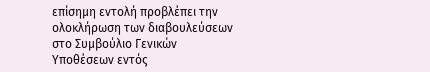επίσημη εντολή προβλέπει την ολοκλήρωση των διαβουλεύσεων στο Συμβούλιο Γενικών Υποθέσεων εντός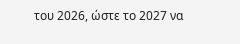του 2026, ώστε το 2027 να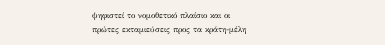ψηφιστεί το νομοθετικό πλαίσιο και οι πρώτες εκταμιεύσεις προς τα κράτη-μέλη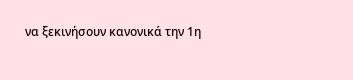να ξεκινήσουν κανονικά την 1η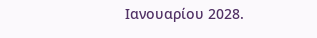Ιανουαρίου 2028.